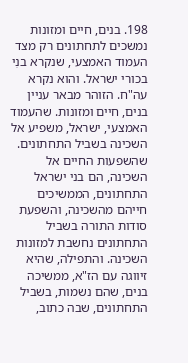198. בנים, חיים ומזונות נמשכים לתחתונים רק מצד העמוד האמצעי, שנקרא בנִי בכורי ישראל. והוא נקרא עה"ח. הזוהר מבאר עניין בנים, חיים ומזונות. שהעמוד האמצעי, ישראל, משפיע אל השכינה בשביל התחתונים. שהשפעות החיים אל השכינה, הם בני ישראל התחתונים, הממשיכים חייהם מהשכינה, והשפעת סודות התורה בשביל התחתונים נחשבת למזונות השכינה. והתפילה, שהיא זיווגה עם הז"א, ממשיכה בנים, שהם נשמות, בשביל התחתונים, שבה כתוב,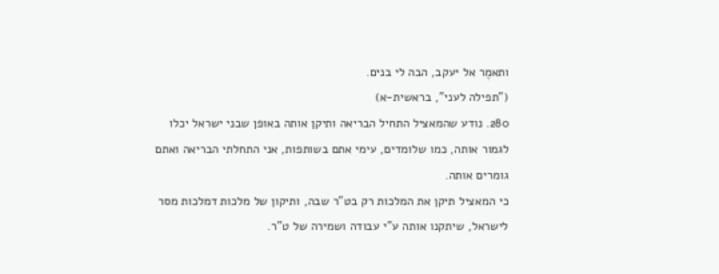ותאמֶר אל יעקב, הבה לי בנים.
("תפילה לעני", בראשית-א)
280. נודע שהמאציל התחיל הבריאה ותיקן אותה באופן שבני ישראל יכלו לגמור אותה, כמו שלומדים, עימי אתם בשותפות, אני התחלתי הבריאה ואתם גומרים אותה.
כי המאציל תיקן את המלכות רק בט"ר שבה, ותיקון של מלכות דמלכות מסר לישראל, שיתקנו אותה ע"י עבודה ושמירה של ט"ר.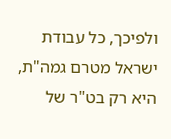ולפיכך, כל עבודת ישראל מטרם גמה"ת, היא רק בט"ר של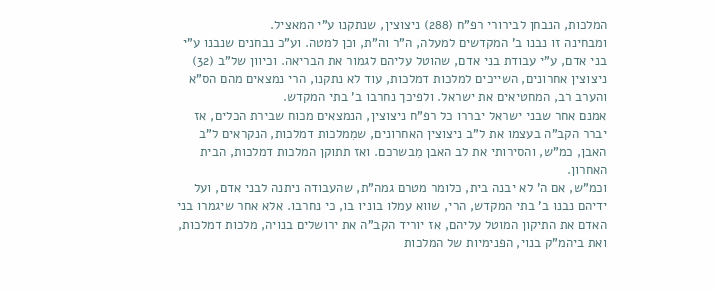המלכות, הנבחן לבירורי רפ"ח (288) ניצוצין, שנתקנו ע"י המאציל.
ומבחינה זו נבנו ב' המקדשים למעלה, ה"ר וה"ת, וכן למטה. וע"כ נבחנים שנבנו ע"י בני אדם, ע"י עבודת בני אדם, שהוטל עליהם לגמור את הבריאה. וכיוון של"ב (32) ניצוצין אחרונים, השייכים למלכות דמלכות, עוד לא נתקנו, הרי נמצאים מהם הס"א והערב רב, המחטיאים את ישראל. ולפיכך נחרבו ב' בתי המקדש.
אמנם אחר שבני ישראל יבררו כל רפ"ח ניצוצין, הנמצאים מכוח שבירת הכלים, אז יברר הקב"ה בעצמו את ל"ב ניצוצין האחרונים, שמִמלכות דמלכות, הנקראים ל"ב האבן, כמ"ש, והסירותי את לב האבן מִבשרכם. ואז תתוקן המלכות דמלכות, הבית האחרון.
וכמ"ש, אם ה' לא יבנה בית, כלומר מטרם גמה"ת, שהעבודה ניתנה לבני אדם, ועל ידיהם נבנו ב' בתי המקדש, הרי, שווא עמלו בוניו בו, כי נחרבו. אלא אחר שיגמרו בני האדם את התיקון המוטל עליהם, אז יוריד הקב"ה את ירושלים בנויה, מלכות דמלכות, ואת ביהמ"ק בנוי, הפנימיות של המלכות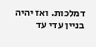דמלכות. ואז יהיה בניין עדי עד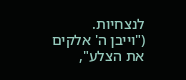לנצחיות.
("וייבן ה' אלקים את הצלע",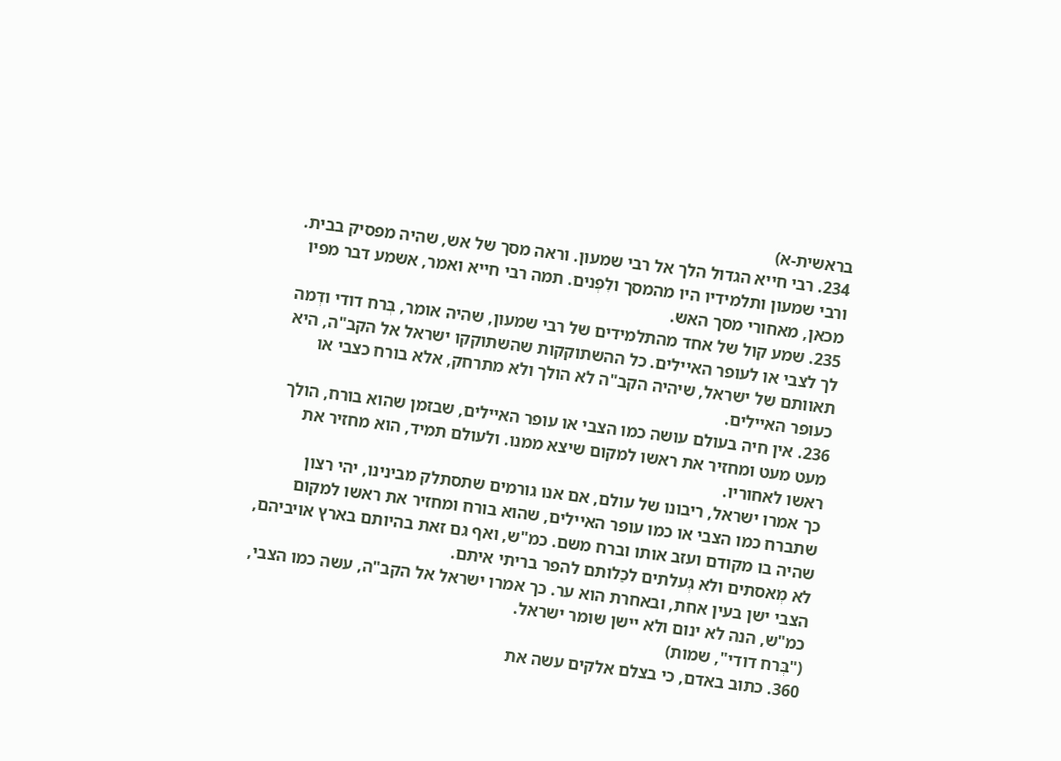בראשית-א)
234. רבי חייא הגדול הלך אל רבי שמעון. וראה מסך של אש, שהיה מפסיק בבית. ורבי שמעון ותלמידיו היו מהמסך ולִפְנים. תמה רבי חייא ואמר, אשמע דבר מפיו מכאן, מאחורי מסך האש.
235. שמע קול של אחד מהתלמידים של רבי שמעון, שהיה אומר, בְּרח דודי ודְמה לך לצבי או לעופר האיילים. כל ההשתוקקות שהשתוקקו ישראל אל הקב"ה, היא תאוותם של ישראל, שיהיה הקב"ה לא הולך ולא מתרחק, אלא בורח כצבי או כעופר האיילים.
236. אין חיה בעולם עושה כמו הצבי או עופר האיילים, שבזמן שהוא בורח, הולך מעט מעט ומחזיר את ראשו למקום שיצא ממנו. ולעולם תמיד, הוא מחזיר את ראשו לאחוריו.
כך אמרו ישראל, ריבונו של עולם, אם אנו גורמים שתסתלק מבינינו, יהי רצון שתברח כמו הצבי או כמו עופר האיילים, שהוא בורח ומחזיר את ראשו למקום שהיה בו מקודם ועזב אותו וברח משם. כמ"ש, ואף גם זאת בהיותם בארץ אויביהם, לא מְאסתים ולא גְעלתים לכַלותם להפר בריתי איתם.
הצבי ישן בעין אחת, ובאחרת הוא ער. כך אמרו ישראל אל הקב"ה, עשה כמו הצבי, כמ"ש, הנה לא ינום ולא יישן שומר ישראל.
("בְּרח דודי", שמות)
360. כתוב באדם, כי בצלם אלקים עשה את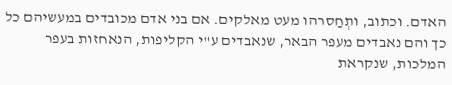האדם. וכתוב, ותְחַסרהו מעט מאלקים. אם בני אדם מכובדים במעשיהם כל כך והם נאבדים מעפר הבאר, שנאבדים ע"י הקליפות, הנאחזות בעפר המלכות, שנקראת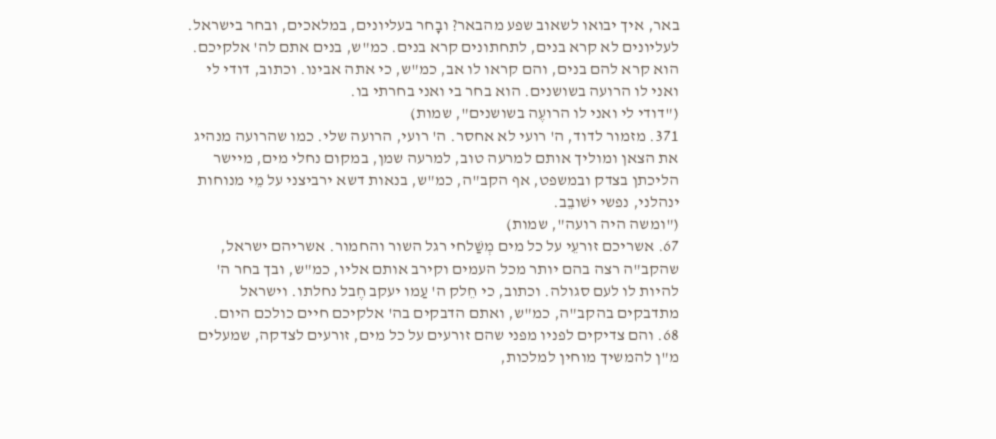באר, איך יבואו לשאוב שפע מהבאר? ובָחר בעליונים, במלאכים, ובחר בישראל. לעליונים לא קרא בנים, לתחתונים קרא בנים. כמ"ש, בנים אתם לה' אלקיכם. הוא קרא להם בנים, והם קראו לו אב, כמ"ש, כי אתה אבינו. וכתוב, דודי לי ואני לו הרועה בשושנים. הוא בחר בי ואני בחרתי בו.
("דודי לי ואני לו הרועֶה בשושנים", שמות)
371. מזמור לדוד, ה' רועי לא אחסר. ה' רועי, הרועה שלי. כמו שהרועה מנהיג את הצאן ומוליך אותם למרעה טוב, למרעה שמן, במקום נחלי מים, מיישר הליכתן בצדק ובמשפט, אף הקב"ה, כמ"ש, בנאות דשא ירביצני על מֵי מנוחות ינהלני, נפשי ישׁובֵב.
("ומשה היה רועה", שמות)
67. אשריכם זורעֵי על כל מים מְשַׁלחי רגל השור והחמור. אשריהם ישראל, שהקב"ה רצה בהם יותר מכל העמים וקירב אותם אליו, כמ"ש, ובך בחר ה' להיות לו לעם סגולה. וכתוב, כי חֵלק ה' עַמו יעקב חֶבל נחלתו. וישראל מתדבקים בהקב"ה, כמ"ש, ואתם הדבקים בה' אלקיכם חיים כולכם היום.
68. והם צדיקים לפניו מפני שהם זורעים על כל מים, זורעים לצדקה, שמעלים מ"ן להמשיך מוחין למלכות,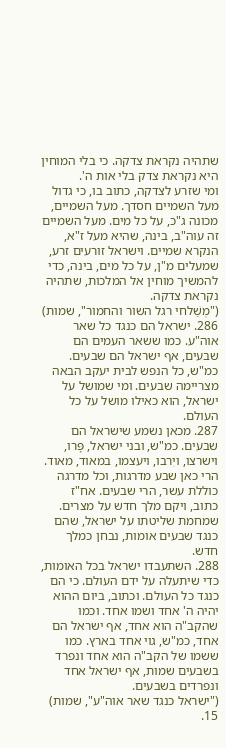שתהיה נקראת צדקה. כי בלי המוחין היא נקראת צדק בלי אות ה'.
ומי שזרע לצדקה, כתוב בו, כי גדול מעל השמיים חסדך. מעל השמיים, מכונה ג"כ, על כל מים. מעל השמיים זה עוה"ב, בינה, שהיא מעל ז"א, הנקרא שמיים. וישראל זורעים זרע, שמעלים מ"ן, על כל מים, בינה, כדי להמשיך מוחין אל המלכות, שתהיה נקראת צדקה.
("מְשַׁלחי רגל השור והחמור", שמות)
286. ישראל הם כנגד כל שאר אוה"ע. כמו ששאר העמים הם שבעים, אף ישראל הם שבעים. כמ"ש, כל הנפש לבית יעקב הבאה מצריימה שבעים. ומי שמושל על ישראל, הוא כאילו מושל על כל העולם.
287. מכאן נשמע שישראל הם שבעים. כמ"ש, ובני ישראל, פָּרו, וישרצו, ויִרבו, ויעצמו, במאוד, מאוד. הרי כאן שבע מדרגות, וכל מדרגה כוללת עשר, הרי שבעים. אח"ז כתוב, ויקם מלך חדש על מצרים. שמחמת שליטתו על ישראל, שהם כנגד שבעים אומות, נבחן כמלך חדש.
288. השתעבדו ישראל בכל האומות, כדי שיתעלה על ידם העולם. כי הם כנגד כל העולם. וכתוב, ביום ההוא יהיה ה' אחד ושמו אחד. וכמו שהקב"ה הוא אחד, אף ישראל הם אחד, כמ"ש, גוי אחד בארץ. כמו ששמו של הקב"ה הוא אחד ונפרד בשבעים שמות, אף ישראל אחד ונפרדים בשבעים.
("ישראל כנגד שאר אוה"ע", שמות)
15.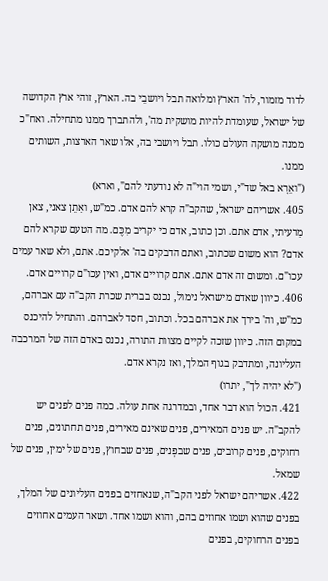לדוד מזמור, לה' הארץ ומלואה תבל ויושבֵי בה. הארץ, זוהי ארץ הקדושה של ישראל, שעומדת להיות מושקית מה', ולהתברך ממנו מתחילה. ואח"כ ממנה מושקה העולם כולו. תבל ויושבי בה, אלו שאר הארצות, השותים ממנו.
("ואֵרָא באל שד"י, ושמי הוי"ה לא נודעתי להם", וארא)
405. אשריהם ישראל, שהקב"ה קרא להם אדם. כמ"ש, ואַתֵן צאני, צאן מַרעיתי, אדם אתם. וכן כתוב, אדם כי יקריב מִכֶּם. מה הטעם שקרא להם אדם? הוא משום שכתוב, ואתם הדבקים בה' אלקיכם. אתם, ולא שאר עמים עכו"ם. ומשום זה אדם אתם. אתם קרויים אדם, ואין עכו"ם קרויים אדם.
406. כיוון שאדם מישראל נימול, נכנס בברית שכרת הקב"ה עם אברהם, כמ"ש, וה' בירך את אברהם בכל. וכתוב, חסד לאברהם. והתחיל להיכנס במקום הזה. כיוון שזכה לקיים מצוות התורה, נכנס באדם הזה של המרכבה העליונה, ומתדבק בגוף המלך, ואז נקרא אדם.
("לא יהיה לך", יתרו)
421. הכול הוא דבר אחד, ובמדרגה אחת עולה. כמה פנים לפנים יש להקב"ה. יש פנים המאירים, פנים שאינם מאירים, פנים תחתונים, פנים רחוקים, פנים קרובים, פנים שבפְנים, פנים שבחוץ, פנים של ימין, פנים של שמאל.
422. אשריהם ישראל לפני הקב"ה, שנאחזים בפנים העליונים של המלך, בפנים שהוא ושמו אחוזים בהם, והוא ושמו אחד. ושאר העמים אחוזים בפנים הרחוקים, בפנים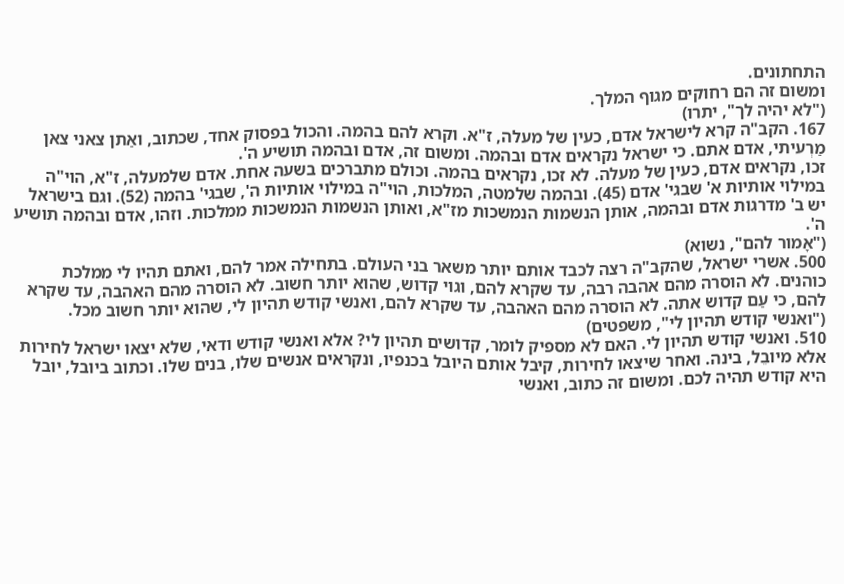התחתונים.
ומשום זה הם רחוקים מגוף המלך.
("לא יהיה לך", יתרו)
167. הקב"ה קרא לישראל אדם, כעין של מעלה, ז"א. וקרא להם בהמה. והכול בפסוק אחד, שכתוב, ואַתן צאני צאן מַרְעיתי, אדם אתם. כי ישראל נקראים אדם ובהמה. ומשום זה, אדם ובהמה תושיע ה'.
זכו, נקראים אדם, כעין של מעלה. לא זכו, נקראים בהמה. וכולם מתברכים בשעה אחת. אדם שלמעלה, ז"א, הוי"ה במילוי אותיות א' שבגי' אדם (45). ובהמה שלמטה, המלכות, הוי"ה במילוי אותיות ה', שבגי' בהמה (52). וגם בישראל יש ב' מדרגות אדם ובהמה, אותן הנשמות הנמשכות מז"א, ואותן הנשמות הנמשכות ממלכות. וזהו, אדם ובהמה תושיע ה'.
("אָמור להם", נשוא)
500. אשרי ישראל, שהקב"ה רצה לכבד אותם יותר משאר בני העולם. בתחילה אמר להם, ואתם תהיו לי ממלכת כוהנים. לא הוסרה מהם אהבה רבה, עד שקרא להם, וגוי קדוש, שהוא יותר חשוב. לא הוסרה מהם האהבה, עד שקרא להם, כי עַם קדוש אתה. לא הוסרה מהם האהבה, עד שקרא להם, ואנשי קודש תהיון לי, שהוא יותר חשוב מכל.
("ואנשי קודש תהיון לי", משפטים)
510. ואנשי קודש תהיון לי. האם לא מספיק לומר, קדושים תהיון לי? אלא ואנשי קודש ודאי, שלא יצאו ישראל לחירות אלא מיובֵל, בינה. ואחר שיצאו לחירות, קיבל אותם היובל בכנפיו, ונקראים אנשים שלו, בנים שלו. וכתוב ביובל, יובל היא קודש תהיה לכם. ומשום זה כתוב, ואנשי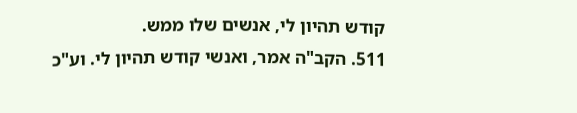קודש תהיון לי, אנשים שלו ממש.
511. הקב"ה אמר, ואנשי קודש תהיון לי. וע"כ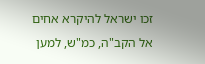זכו ישראל להיקרא אחים אל הקב"ה, כמ"ש, למען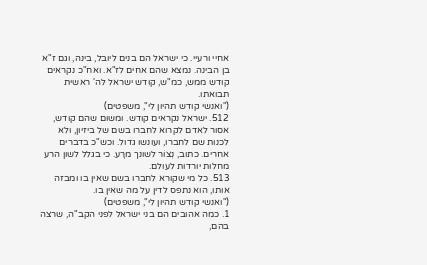אחיי ורעיי. כי ישראל הם בנים ליובל, בינה, וגם ז"א בן הבינה. נמצא שהם אחים לז"א. ואח"כ נקראים קודש ממש, כמ"ש, קודש ישראל לה' ראשית תבואתו.
("ואנשי קודש תהיון לי", משפטים)
512. ישראל נקראים קודש. ומשום שהם קודש, אסור לאדם לקרוא לחברו בשם של ביזיון, ולא לכנות שם לחברו, ועונשו גדול. וכש"כ בדברים אחרים. כתוב, נְצוֹר לשונך מרָע. כי בגלל לשון הרע מחלות יורדות לעולם.
513. כל מי שקורא לחברו בשם שאין בו ומבזה אותו, הוא נתפס לדין על מה שאין בו.
("ואנשי קודש תהיון לי", משפטים)
1. כמה אהובים הם בני ישראל לפני הקב"ה, שרצה בהם,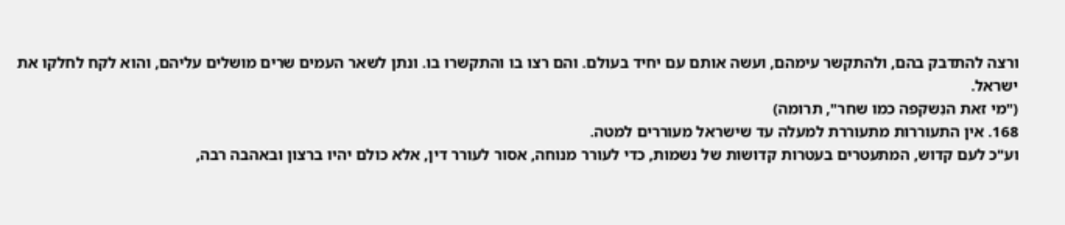ורצה להתדבק בהם, ולהתקשר עימהם, ועשה אותם עם יחיד בעולם. והם רצו בו והתקשרו בו. ונתן לשאר העמים שרים מושלים עליהם, והוא לקח לחלקו את ישראל.
("מי זאת הנִשקפה כמו שחר", תרומה)
168. אין התעוררות מתעוררת למעלה עד שישראל מעוררים למטה.
וע"כ לעם קדוש, המתעטרים בעטרות קדושות של נשמות, כדי לעורר מנוחה, אסור לעורר דין, אלא כולם יהיו ברצון ובאהבה רבה,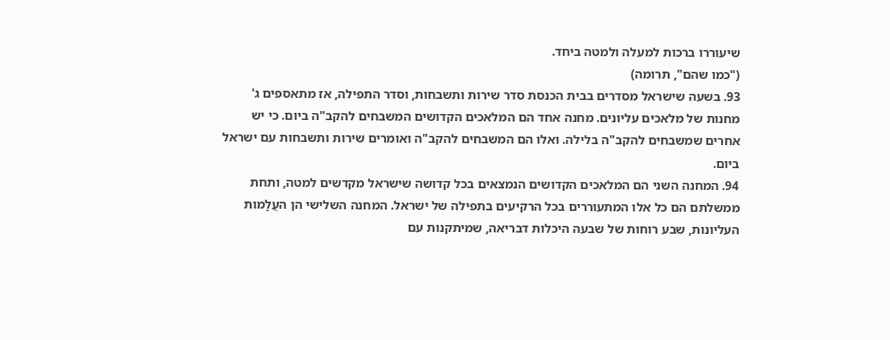שיעוררו ברכות למעלה ולמטה ביחד.
("כמו שהם", תרומה)
93. בשעה שישראל מסדרים בבית הכנסת סדר שירות ותשבחות, וסדר התפילה, אז מתאספים ג' מחנות של מלאכים עליונים. מחנה אחד הם המלאכים הקדושים המשבחים להקב"ה ביום. כי יש אחרים שמשבחים להקב"ה בלילה. ואלו הם המשבחים להקב"ה ואומרים שירות ותשבחות עם ישראל ביום.
94. המחנה השני הם המלאכים הקדושים הנמצאים בכל קדושה שישראל מקדשים למטה, ותחת ממשלתם הם כל אלו המתעוררים בכל הרקיעים בתפילה של ישראל. המחנה השלישי הן העֲלָמות העליונות, שבע רוחות של שבעה היכלות דבריאה, שמיתקנות עם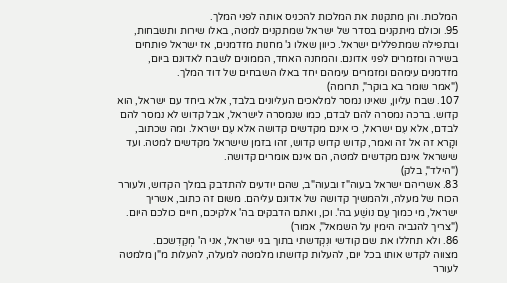המלכות. והן מתקנות את המלכות להכניס אותה לפני המלך.
95. וכולם מיתקנים בסדר של ישראל שמתקנים למטה, באלו שירות ותשבחות, ובתפילה שמתפללים ישראל. כיוון שאלו ג' מחנות מזדמנים, אז ישראל פותחים בשירה ומזמרים לפני אדונם. והמחנה האחד, הממונים לשבח לאדונם ביום, מזדמנים עימהם ומזמרים עימהם יחד באלו השבחים של דוד המלך.
("אמר שומר בא בוקר", תרומה)
107. שבח עליון, שאינו נמסר למלאכים העליונים בלבד, אלא ביחד עם ישראל, הוא קדוש. ברכה נמסרה להם לבדם, כמו שנמסרה לישראל, אבל קדוש לא נמסר להם לבדם, אלא עִם ישראל, כי אינם מקדשים קדושה אלא עִם ישראל. ומה שכתוב, וקָרא זה אל זה ואמר, קדוש קדוש קדוש, זהו בזמן שישראל מקדשים למטה. ועד שישראל אינם מקדשים למטה, הם אינם אומרים קדושה.
("הילד", בלק)
83. אשריהם ישראל בעוה"ז ובעוה"ב, שהם יודעים להתדבק במלך הקדוש, ולעורר הכוח של מעלה, ולהמשיך קדושה של אדונם עליהם. משום זה כתוב, אשריך ישראל, מי כמוך עַם נושַׁע בה'. וכן, ואתם הדבקים בה' אלקיכם, חיים כולכם היום.
("צריך להגביה הימין על השמאל", אמור)
86. ולא תחללו את שם קודשי ונִקְדשתי בתוך בני ישראל, אני ה' מְקַדִשכם.
מצווה לקדש אותו בכל יום, להעלות קדושתו מלמטה למעלה, להעלות מ"ן מלמטה לעורר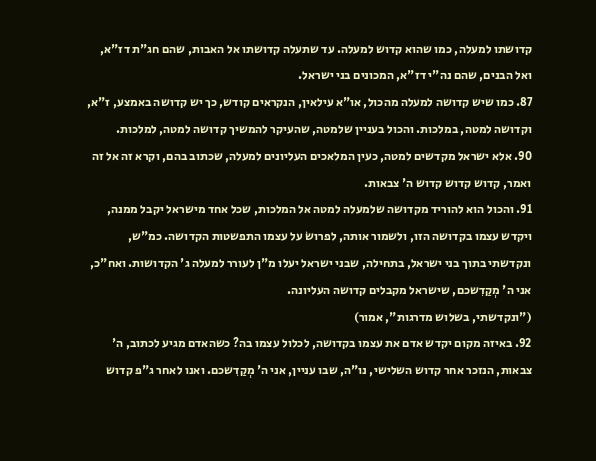קדושתו למעלה, כמו שהוא קדוש למעלה. עד שתעלה קדושתו אל האבות, שהם חג"ת דז"א, ואל הבנים, שהם נה"י דז"א, המכונים בני ישראל.
87. כמו שיש קדושה למעלה מהכול, או"א עילאין, הנקראים קודש, כך יש קדושה באמצע, ז"א, וקדושה למטה, במלכות. והכול בעניין שלמטה, שהעיקר להמשיך קדושה למטה, למלכות.
90. אלא ישראל מקדשים למטה, כעין המלאכים העליונים למעלה, שכתוב בהם, וקרא זה אל זה ואמר, קדוש קדוש קדוש ה' צבאות.
91. והכול הוא להוריד מקדושה שלמעלה למטה אל המלכות, שכל אחד מישראל יקבל ממנה, ויקדש עצמו בקדושה הזו, ולשמור אותה, לפרושׂ על עצמו התפשטות הקדושה. כמ"ש, ונקדשתי בתוך בני ישראל, בתחילה, שבני ישראל יעלו מ"ן לעורר למעלה ג' הקדושות. ואח"כ, אני ה' מְקַדִשכם, שישראל מקבלים קדושה העליונה.
("ונקדשתי, בשלוש מדרגות", אמור)
92. באיזה מקום יקדש אדם את עצמו בקדושה, לכלול עצמו בה? כשהאדם מגיע לכתוב, ה' צבאות, הנזכר אחר קדוש השלישי, נו"ה, שבו עניין, אני ה' מְקַדִשכם. ואנו לאחר ג"פ קדוש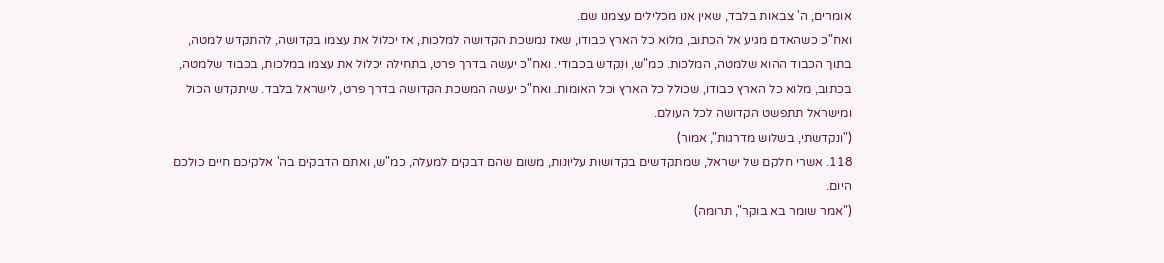אומרים, ה' צבאות בלבד, שאין אנו מכלילים עצמנו שם.
ואח"כ כשהאדם מגיע אל הכתוב, מלוֹא כל הארץ כבודו, שאז נמשכת הקדושה למלכות, אז יכלול את עצמו בקדושה, להתקדש למטה, בתוך הכבוד ההוא שלמטה, המלכות. כמ"ש, ונִקדש בכבודי. ואח"כ יעשה בדרך פרט, בתחילה יכלול את עצמו במלכות, בכבוד שלמטה, בכתוב, מלוא כל הארץ כבודו, שכולל כל הארץ וכל האומות. ואח"כ יעשה המשכת הקדושה בדרך פרט, לישראל בלבד. שיתקדש הכול ומישראל תתפשט הקדושה לכל העולם.
("ונקדשתי, בשלוש מדרגות", אמור)
118. אשרי חלקם של ישראל, שמתקדשים בקדושות עליונות, משום שהם דבקים למעלה, כמ"ש, ואתם הדבקים בה' אלקיכם חיים כולכם היום.
("אמר שומר בא בוקר", תרומה)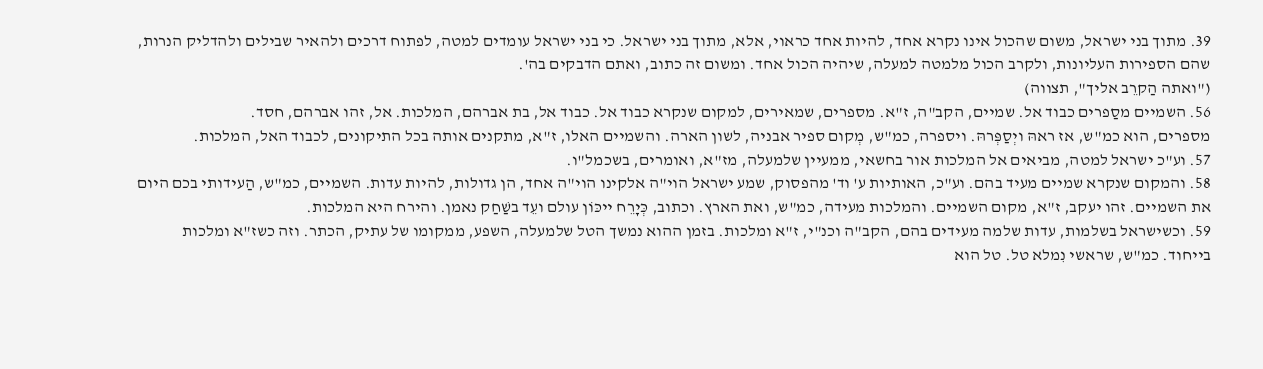39. מתוך בני ישראל, משום שהכול אינו נקרא אחד, להיות אחד כראוי, אלא, מתוך בני ישראל. כי בני ישראל עומדים למטה, לפתוח דרכים ולהאיר שבילים ולהדליק הנרות, שהם הספירות העליונות, ולקרב הכול מלמטה למעלה, שיהיה הכול אחד. ומשום זה כתוב, ואתם הדבקים בה'.
("ואתה הַקרֵב אליך", תצווה)
56. השמיים מסַפרים כבוד אל. שמיים, הקב"ה, ז"א. מספרים, שמאירים, למקום שנקרא כבוד אל. כבוד אל, בת אברהם, המלכות. אל, זהו אברהם, חסד.
מספרים, הוא כמ"ש, אז ראהּ ויְסַפְּרהּ. ויספרה, כמ"ש, מְקום ספיר אבניה, לשון הארה. והשמיים האלו, ז"א, מתקנים אותה בכל התיקונים, לכבוד האל, המלכות.
57. וע"כ ישראל למטה, מביאים אל המלכות אור בחשאי, ממעיין שלמעלה, מז"א, ואומרים, בשכמל"ו.
58. והמקום שנקרא שמיים מעיד בהם. וע"כ, האותיות ע' וד' מהפסוק, שמע ישראל הוי"ה אלקינו הוי"ה אחד, הן גדולות, להיות עדות. השמיים, כמ"ש, הַעידותי בכם היום את השמיים. זהו יעקב, ז"א, מקום השמיים. והמלכות מעידה, כמ"ש, ואת הארץ. וכתוב, כְּיָרֵח ייכּוֹן עולם ועֵד בשַׁחַק נאמן. והירח היא המלכות.
59. וכשישראל בשלמות, עדות שלמה מעידים בהם, הקב"ה וכנ"י, ז"א ומלכות. בזמן ההוא נמשך הטל שלמעלה, השפע, ממקומו של עתיק, הכתר. וזה כשז"א ומלכות בייחוד. כמ"ש, שראשי נִמלא טל. טל הוא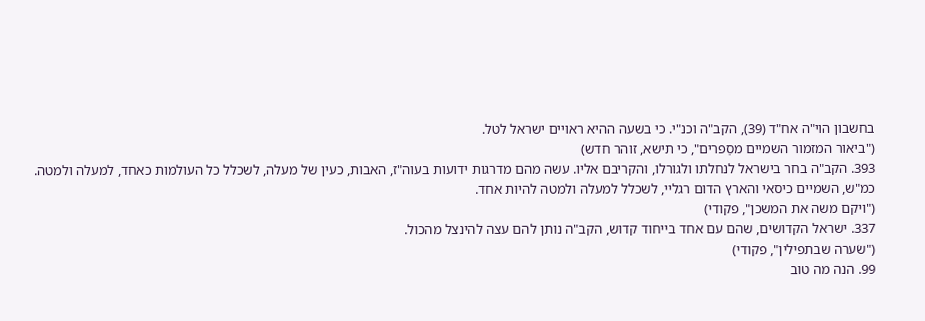בחשבון הוי"ה אח"ד (39), הקב"ה וכנ"י. כי בשעה ההיא ראויים ישראל לטל.
("ביאור המזמור השמיים מסַפרים", כי תישא, זוהר חדש)
393. הקב"ה בחר בישראל לנחלתו ולגורלו, והקריבם אליו. עשה מהם מדרגות ידועות בעוה"ז, האבות, כעין של מעלה, לשכלל כל העולמות כאחד, למעלה ולמטה. כמ"ש, השמיים כיסאי והארץ הדום רגליי, לשכלל למעלה ולמטה להיות אחד.
("ויקם משה את המשכן", פקודי)
337. ישראל הקדושים, שהם עם אחד בייחוד קדוש, הקב"ה נותן להם עצה להינצל מהכול.
("שׂערה שבתפילין", פקודי)
99. הנה מה טוב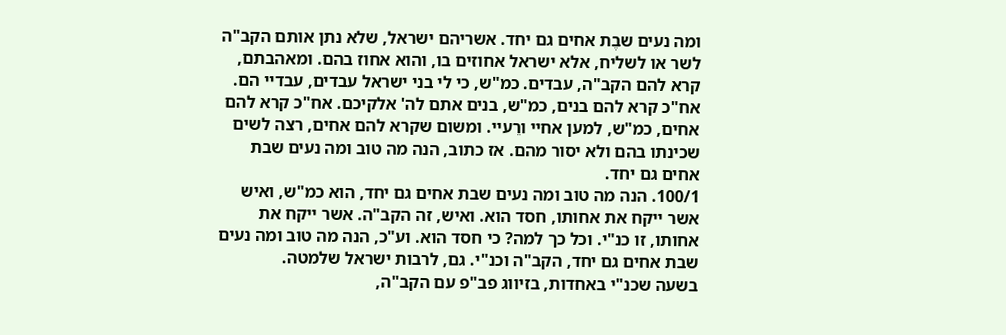ומה נעים שבֶת אחים גם יחד. אשריהם ישראל, שלא נתן אותם הקב"ה לשר או לשליח, אלא ישראל אחוזים בו, והוא אחוז בהם. ומאהבתם, קרא להם הקב"ה, עבדים. כמ"ש, כי לי בני ישראל עבדים, עבדיי הם. אח"כ קרא להם בנים, כמ"ש, בנים אתם לה' אלקיכם. אח"כ קרא להם אחים, כמ"ש, למען אחיי ורֵעיי. ומשום שקרא להם אחים, רצה לשים שכינתו בהם ולא יסור מהם. אז כתוב, הנה מה טוב ומה נעים שבת אחים גם יחד.
100/1. הנה מה טוב ומה נעים שבת אחים גם יחד, הוא כמ"ש, ואיש אשר ייקח את אחותו, חסד הוא. ואיש, זה הקב"ה. אשר ייקח את אחותו, זו כנ"י. וכל כך למה? כי חסד הוא. וע"כ, הנה מה טוב ומה נעים שבת אחים גם יחד, הקב"ה וכנ"י. גם, לרבות ישראל שלמטה.
בשעה שכנ"י באחדות, בזיווג פב"פ עם הקב"ה,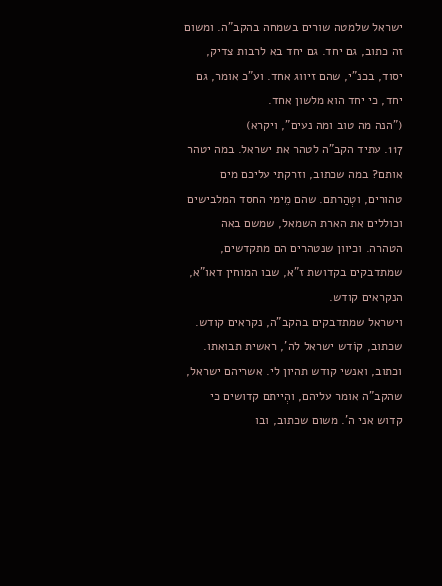ישראל שלמטה שורים בשמחה בהקב"ה. ומשום זה כתוב, גם יחד. גם יחד בא לרבות צדיק, יסוד, בכנ"י, שהם זיווג אחד. וע"כ אומר, גם יחד, כי יחד הוא מלשון אחד.
("הנה מה טוב ומה נעים", ויקרא)
117. עתיד הקב"ה לטהר את ישראל. במה יטהר אותם? במה שכתוב, וזרקתי עליכם מים טהורים, וטְהַרתם. שהם מֵימי החסד המלבישים וכוללים את הארת השמאל, שמשם באה הטהרה. וכיוון שנטהרים הם מתקדשים, שמתדבקים בקדושת ז"א, שבו המוחין דאו"א, הנקראים קודש.
וישראל שמתדבקים בהקב"ה, נקראים קודש. שכתוב, קוֹדש ישראל לה', ראשית תבואתו. וכתוב, ואנשי קודש תהיון לי. אשריהם ישראל, שהקב"ה אומר עליהם, והְייתם קדושים כי קדוש אני ה'. משום שכתוב, ובו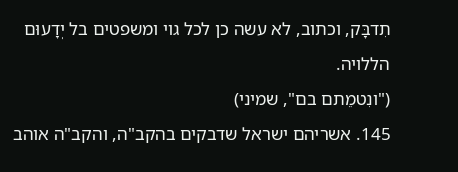תִדבָּק, וכתוב, לא עשה כן לכל גוי ומשפטים בל יְדָעוּם הללויה.
("ונִטמֵתם בם", שמיני)
145. אשריהם ישראל שדבקים בהקב"ה, והקב"ה אוהב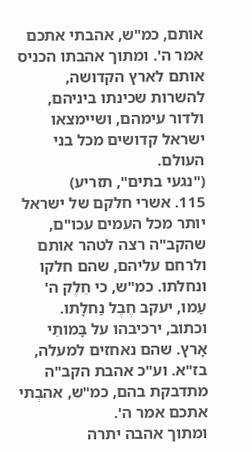אותם, כמ"ש, אהבתי אתכם אמר ה'. ומתוך אהבתו הכניס אותם לארץ הקדושה, להשרות שכינתו ביניהם, ולדור עימהם, ושיימצאו ישראל קדושים מכל בני העולם.
("נגעי בתים", תזריע)
115. אשרי חלקם של ישראל יותר מכל העמים עכו"ם, שהקב"ה רצה לטהר אותם ולרחם עליהם, שהם חלקו ונחלתו. כמ"ש, כי חֵלֶק ה' עַמו, יעקב חֶבֶל נַחלָתו. וכתוב, ירכיבהו על בָּמותֵי אָרץ. שהם נאחזים למעלה, בז"א. וע"כ אהבת הקב"ה מתדבקת בהם, כמ"ש, אהבְתי אתכם אמר ה'.
ומתוך אהבה יתרה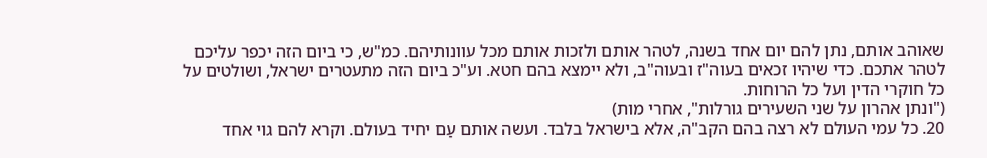שאוהב אותם, נתן להם יום אחד בשנה, לטהר אותם ולזכות אותם מכל עוונותיהם. כמ"ש, כי ביום הזה יכפר עליכם לטהר אתכם. כדי שיהיו זכאים בעוה"ז ובעוה"ב, ולא יימצא בהם חטא. וע"כ ביום הזה מתעטרים ישראל, ושולטים על כל חוקרי הדין ועל כל הרוחות.
("ונתן אהרון על שני השעירים גורלות", אחרי מות)
20. כל עמי העולם לא רצה בהם הקב"ה, אלא בישראל בלבד. ועשה אותם עַם יחיד בעולם. וקרא להם גוי אחד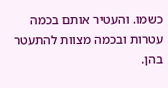כשמו. והעטיר אותם בכמה עטרות ובכמה מצוות להתעטר בהן.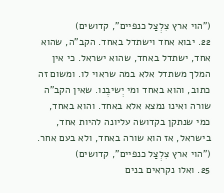("הוי ארץ צִלְצַל כנפיים", קדושים)
22. יבוא אחד וישתדל באחד. הקב"ה, שהוא אחד, ישתדל באחד, שהוא ישראל. כי אין המלך משתדל אלא במה שראוי לו. ומשום זה כתוב, והוא באחד ומי יְשיבֶנו. שאין הקב"ה שורה ואינו נמצא אלא באחד. והוא באחד, כמי שנתקן בקדושה עליונה להיות אחד, בישראל, אז הוא שורה באחד, ולא בעם אחר.
("הוי ארץ צִלְצַל כנפיים", קדושים)
25. ואלו נקראים בנים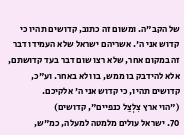של הקב"ה. ומשום זה כתוב, קדושים תהיו כי קדוש אני ה'. אשריהם ישראל שלא העמידו דבר זה במקום אחר, שלא רצו שום דבר בעד קדושתם, אלא להידבק בו ממש, בו ולא באחר. וע"כ, קדושים תהיו, כי קדוש אני ה' אלקיכם.
("הוי ארץ צִלְצַל כנפיים", קדושים)
70. ישראל עולים מלמטה למעלה, כמ"ש,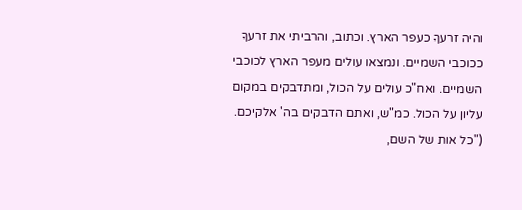והיה זרעךָ כעפר הארץ. וכתוב, והרביתי את זרעךָ ככוכבי השמיים. ונמצאו עולים מעפר הארץ לכוכבי השמיים. ואח"כ עולים על הכול, ומתדבקים במקום עליון על הכול. כמ"ש, ואתם הדבקים בה' אלקיכם.
("כל אות של השם,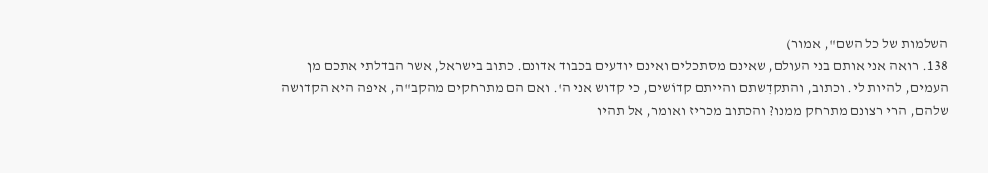השלמות של כל השם", אמור)
138. רואה אני אותם בני העולם, שאינם מסתכלים ואינם יודעים בכבוד אדונם. כתוב בישראל, אשר הבדלתי אתכם מן העמים, להיות לי. וכתוב, והתקדִשתם והייתם קדוֹשים, כי קדוש אני ה'. ואם הם מתרחקים מהקב"ה, איפה היא הקדושה שלהם, הרי רצונם מתרחק ממנו? והכתוב מכריז ואומר, אל תהיו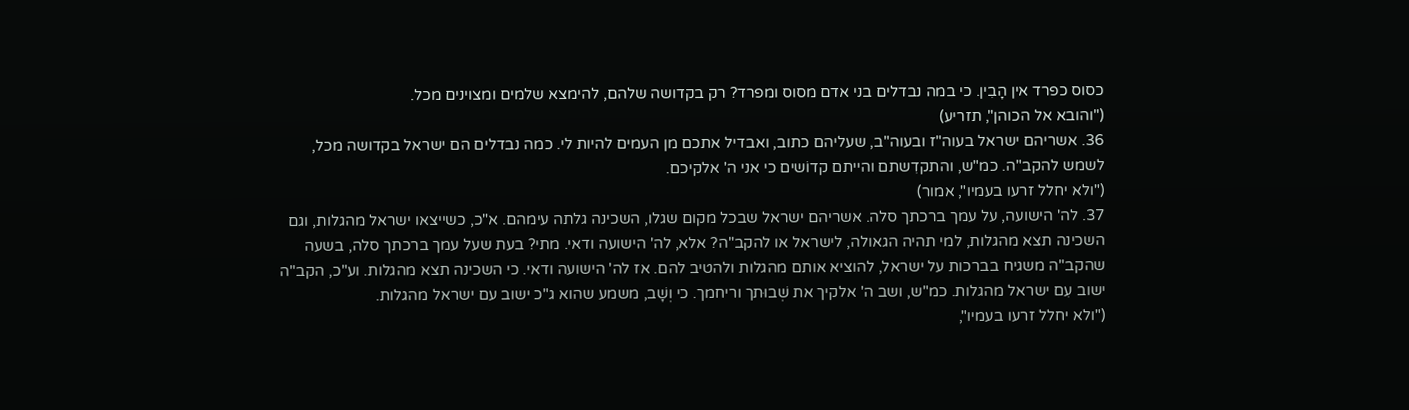כסוס כפרד אין הָבִין. כי במה נבדלים בני אדם מסוס ומפרד? רק בקדושה שלהם, להימצא שלמים ומצוינים מכל.
("והובא אל הכוהן", תזריע)
36. אשריהם ישראל בעוה"ז ובעוה"ב, שעליהם כתוב, ואבדיל אתכם מן העמים להיות לי. כמה נבדלים הם ישראל בקדושה מכל, לשמש להקב"ה. כמ"ש, והתקדִשתם והייתם קדוֹשים כי אני ה' אלקיכם.
("ולא יחלל זרעו בעמיו", אמור)
37. לה' הישועה, על עמך ברכתך סלה. אשריהם ישראל שבכל מקום שגלו, השכינה גלתה עימהם. א"כ, כשייצאו ישראל מהגלות, וגם השכינה תצא מהגלות, למי תהיה הגאולה, לישראל או להקב"ה? אלא, לה' הישועה ודאי. מתי? בעת שעל עמך ברכתך סלה, בשעה שהקב"ה משגיח בברכות על ישראל, להוציא אותם מהגלות ולהטיב להם. אז לה' הישועה ודאי. כי השכינה תצא מהגלות. וע"כ, הקב"ה ישוב עִם ישראל מהגלות. כמ"ש, ושב ה' אלקיך את שְׁבוּתך וריחמך. כי וְשָׁב, משמע שהוא ג"כ ישוב עם ישראל מהגלות.
("ולא יחלל זרעו בעמיו",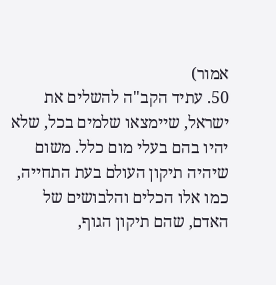אמור)
50. עתיד הקב"ה להשלים את ישראל, שיימצאו שלמים בכל, שלא יהיו בהם בעלי מום כלל. משום שיהיה תיקון העולם בעת התחייה, כמו אלו הכלים והלבושים של האדם, שהם תיקון הגוף,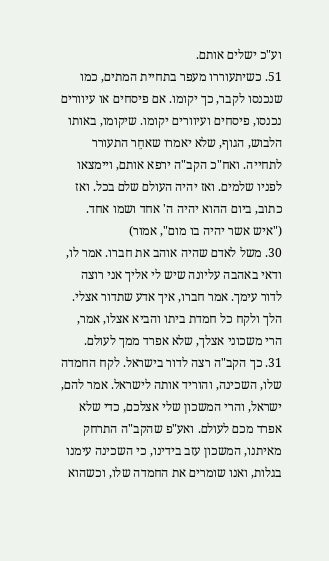וע"כ ישלים אותם.
51. כשיתעוררו מעפר בתחיית המתים, כמו שנכנסו לקבר, כך יקומו. אם פיסחים או עיוורים נכנסו, פיסחים ועיוורים יקומו. שיקומו, באותו הלבוש, הגוף, שלא יאמרו שאחֵר התעורר לתחייה. ואח"כ הקב"ה ירפא אותם, ויימצאו לפניו שלמים. ואז יהיה העולם שלם בכל. ואז כתוב, ביום ההוא יהיה ה' אחד ושמו אחד.
("איש אשר יהיה בו מום", אמור)
30. משל לאדם שהיה אוהב את חברו. אמר לו, ודאי באהבה עליונה שיש לי אליך אני רוצה לדור עימך. אמר חברו, איך אדע שתדור אצלי. הלך ולקח כל חמדת ביתו והביא אצלו, אמר, הרי משכוני אצלך, שלא אפרד ממך לעולם.
31. כך הקב"ה רצה לדור בישראל. לקח החמדה שלו, השכינה, והוריד אותה לישראל. אמר להם, ישראל, והרי המשכון שלי אצלכם, כדי שלא אפרד מכם לעולם. ואע"פ שהקב"ה התרחק מאיתנו, המשכון עזב בידינו, כי השכינה עימנו בגלות, ואנו שומרים את החמדה שלו, וכשהוא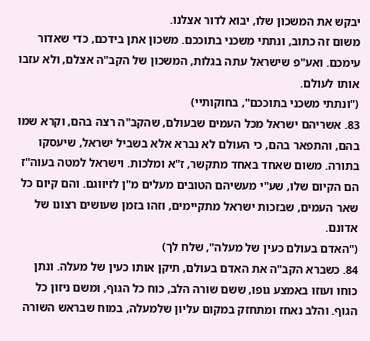יבקש את המשכון שלו, יבוא לדור אצלנו.
משום זה כתוב, ונתתי משכני בתוככם. משכון אתן בידכם, כדי שאדור עימכם. ואע"פ שישראל עתה בגלות, המשכון של הקב"ה אצלם, ולא עזבו אותו לעולם.
("ונתתי משכני בתוככם", בחוקותיי)
83. אשריהם ישראל מכל העמים שבעולם, שהקב"ה רצה בהם, וקרא שמו בהם, והתפאר בהם, כי העולם לא נברא אלא בשביל ישראל, שיעסקו בתורה. משום שאחד באחד מתקשר, ז"א ומלכות. וישראל למטה בעוה"ז הם הקיום שלו, שע"י מעשיהם הטובים מעלים מ"ן לזיווגם. והם קיום כל שאר העמים, שבזכות ישראל מתקיימים, וזהו בזמן שעושים רצונו של אדונם.
("האדם בעולם כעין של מעלה", שלח לך)
84. כשברא הקב"ה את האדם בעולם, תיקן אותו כעין של מעלה. ונתן כוחו ועוזו באמצע גופו, ששם שורה הלב, כוח כל הגוף, ומשם ניזון כל הגוף. והלב נאחז ומתחזק במקום עליון שלמעלה, במוח שבראש השורה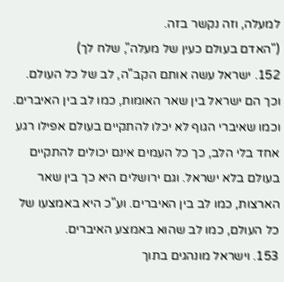למעלה, וזה נקשר בזה.
("האדם בעולם כעין של מעלה", שלח לך)
152. ישראל עשה אותם הקב"ה, לב של כל העולם. וכך הם ישראל בין שאר האומות, כמו לב בין האיברים. וכמו שאיברי הגוף לא יכלו להתקיים בעולם אפילו רגע אחד בלי הלב, כך כל העמים אינם יכולים להתקיים בעולם בלא ישראל. וגם ירושלים היא כך בין שאר הארצות, כמו לב בין האיברים. וע"כ היא באמצעו של כל העולם, כמו לב שהוא באמצע האיברים.
153. וישראל מונהגים בתוך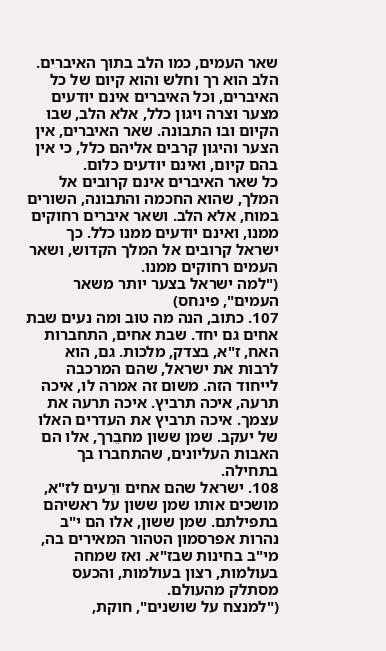שאר העמים, כמו הלב בתוך האיברים. הלב הוא רך וחלש והוא קיום של כל האיברים, וכל האיברים אינם יודעים מצער וצרה ויגון כלל, אלא הלב, שבו הקיום ובו התבונה. שאר האיברים, אין הצער והיגון קרבים אליהם כלל, כי אין בהם קיום, ואינם יודעים כלום.
כל שאר האיברים אינם קרובים אל המלך, שהוא החכמה והתבונה, השורים במוח, אלא הלב. ושאר איברים רחוקים ממנו, ואינם יודעים ממנו כלל. כך ישראל קרובים אל המלך הקדוש, ושאר העמים רחוקים ממנו.
("למה ישראל בצער יותר משאר העמים", פינחס)
107. כתוב, הנה מה טוב ומה נעים שבת אחים גם יחד. שבת אחים, התחברות האח, ז"א, בצדק, מלכות. גם, הוא לרבות את ישראל, שהם המרכבה לייחוד הזה. משום זה אמרה לו, איכה תרעה, איכה תרביץ. איכה תרעה את עצמך. איכה תרביץ את העדרים האלו של יעקב. שמן ששון מחבֵרך, אלו הם האבות העליונים, שהתחברו בך בתחילה.
108. ישראל שהם אחים ורֵעים לז"א, מושכים אותו שמן ששון על ראשיהם בתפילתם. שמן ששון, אלו הם י"ב נהרות אפרסמון הטהור המאירים בה, מי"ב בחינות שבז"א. ואז שמחה בעולמות, רצון בעולמות, והכעס מסתלק מהעולם.
("למנצח על שושנים", חוקת,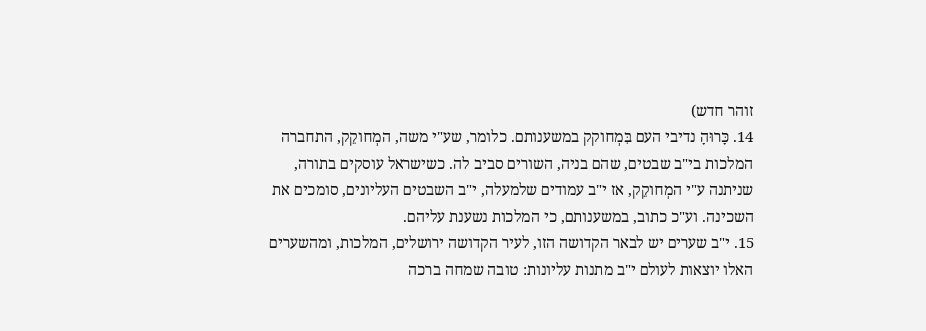זוהר חדש)
14. כָּרוּהָ נדיבי העם בִּמְחוקק במשענותם. כלומר, שע"י משה, המְחוקֵק, התחברה המלכות בי"ב שבטים, שהם בניה, השורים סביב לה. כשישראל עוסקים בתורה, שניתנה ע"י המְחוקֵק, אז י"ב עמודים שלמעלה, י"ב השבטים העליונים, סומכים את השכינה. וע"כ כתוב, במשענותם, כי המלכות נשענת עליהם.
15. י"ב שערים יש לבאר הקדושה הזו, לעיר הקדושה ירושלים, המלכות, ומהשערים האלו יוצאות לעולם י"ב מתנות עליונות: טובה שמחה ברכה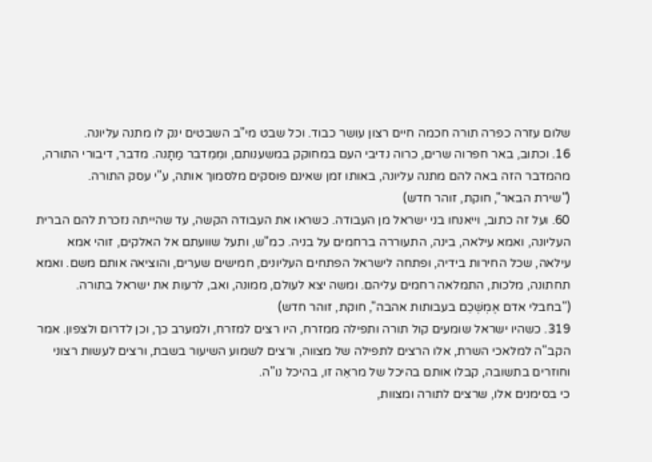שלום עזרה כפרה תורה חכמה חיים רצון עושר כבוד. וכל שבט מי"ב השבטים ינק לו מתנה עליונה.
16. וכתוב, באר חפרוה שרים, כרוה נדיבי העם במחוקק במשענותם, ומִמִדבר מַתָנה. מדבר, דיבורי התורה, מהמדבר הזה באה להם מתנה עליונה, באותו זמן שאינם פוסקים מלסמוך אותה, ע"י עסק התורה.
("שירת הבאר", חוקת, זוהר חדש)
60. ועל זה כתוב, וייאנחו בני ישראל מן העבודה. כשראו את העבודה הקשה, עד שהייתה נזכרת להם הברית העליונה, ואמא עילאה, בינה, התעוררה ברחמים על בניה. כמ"ש, ותעל שוועתם אל האלקים, זוהי אמא עילאה, שכל החירות בידיה, ופתחה לישראל הפתחים העליונים, חמישים שערים, והוציאה אותם משם. ואמא תחתונה, מלכות, התמלאה רחמים עליהם. ומשה יצא לעולם, ממונה, ואב, לרעות את ישראל בתורה.
("בחבלי אדם אֶמְשְׁכֵם בעבותות אהבה", חוקת, זוהר חדש)
319. כשהיו ישראל שומעים קול תורה ותפילה ממזרח, היו רצים למזרח, ולמערב כך, וכן לדרום ולצפון. אמר הקב"ה למלאכי השרת, אלו הרצים לתפילה של מצווה, ורצים לשמוע השיעור בשבת, ורצים לעשות רצוני וחוזרים בתשובה, קבלו אותם בהיכל של מראֵה זו, בהיכל נו"ה.
כי בסימנים אלו, שרצים לתורה ומצוות,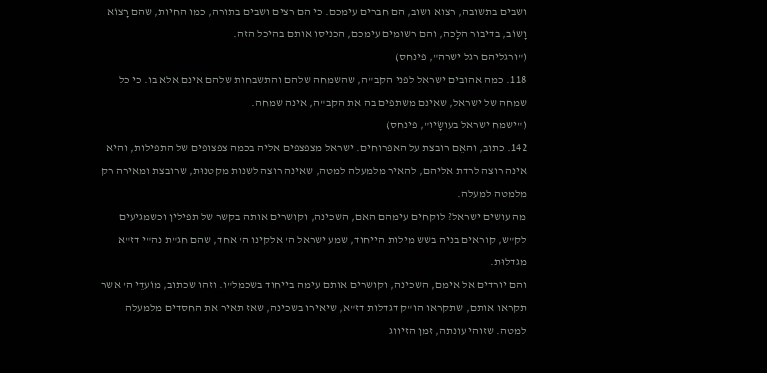ושבים בתשובה, רצוא ושוב, הם חברים עימכם. כי הם רצים ושבים בתורה, כמו החיות, שהם רָצוֹא וָשוֹב, בדיבור הלָכה, והם רשומים עימכם, הכניסו אותם בהיכל הזה.
("ורגליהם רגל ישרה", פינחס)
118. כמה אהובים ישראל לפני הקב"ה, שהשמחה שלהם והתשבחות שלהם אינם אלא בו. כי כל שמחה של ישראל, שאינם משתפים בה את הקב"ה, אינה שמחה.
("ישמח ישראל בעושָׂיו", פינחס)
142. כתוב, והאֵם רובצת על האפרוחים. ישראל מצפצפים אליה בכמה צפצופים של התפילות, והיא אינה רוצה לרדת אליהם, להאיר מלמעלה למטה, שאינה רוצה לשנות מקטנוּת, שרובצת ומאירה רק מלמטה למעלה.
מה עושים ישראל? לוקחים עימהם האם, השכינה, וקושרים אותה בקשר של תפילין וכשמגיעים לק"ש, קוראים בניה בשש מילות הייחוד, שמע ישראל ה' אלקינו ה' אחד, שהם חג"ת נה"י דז"א מגדלוּת.
והם יורדים אל אימם, השכינה, וקושרים אותם עימה בייחוד בשכמל"ו. וזהו שכתוב, מוֹעדֵי ה' אשר תקראו אותם, שתקראו הו"ק דגדלות דז"א, שיאירו בשכינה, שאז תאיר את החסדים מלמעלה למטה. שזוהי עונתה, זמן הזיווג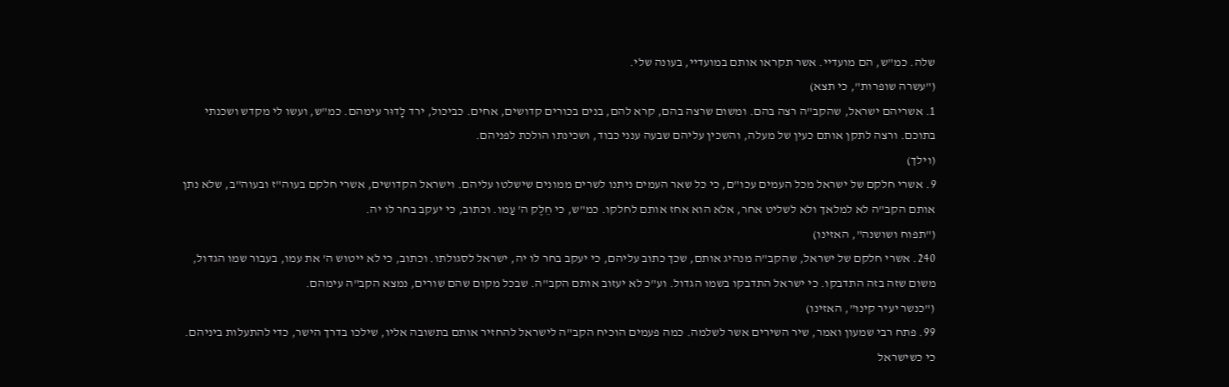שלה. כמ"ש, הם מועדיי. אשר תקראו אותם במועדיי, בעונה שלי.
("עשרה שופרות", כי תצא)
1. אשריהם ישראל, שהקב"ה רצה בהם. ומשום שרצה בהם, קרא להם, בנים בכורים קדושים, אחים. כביכול, ירד לָדוּר עימהם. כמ"ש, ועשו לי מקדש ושכנתי בתוכם. ורצה לתקן אותם כעין של מעלה, והשכין עליהם שבעה ענני כבוד, ושכינתו הולכת לפניהם.
(וילך)
9. אשרי חלקם של ישראל מכל העמים עכו"ם, כי כל שאר העמים ניתנו לשרים ממונים שישלטו עליהם. וישראל הקדושים, אשרי חלקם בעוה"ז ובעוה"ב, שלא נתן אותם הקב"ה לא למלאך ולא לשליט אחר, אלא הוא אחז אותם לחלקו. כמ"ש, כי חֵלֶק ה' עַמו. וכתוב, כי יעקב בחר לו יה.
("תפוח ושושנה", האזינו)
240. אשרי חלקם של ישראל, שהקב"ה מנהיג אותם, שכך כתוב עליהם, כי יעקב בחר לו יה, ישראל לסגולתו. וכתוב, כי לא ייטוש ה' את עמו, בעבור שמו הגדול, משום שזה בזה התדבקו. כי ישראל התדבקו בשמו הגדול. וע"כ לא יעזוב אותם הקב"ה. שבכל מקום שהם שורים, נמצא הקב"ה עימהם.
("כנשר יעיר קינו", האזינו)
99. פתח רבי שמעון ואמר, שיר השירים אשר לשלמה. כמה פעמים הוכיח הקב"ה לישראל להחזיר אותם בתשובה אליו, שילכו בדרך הישר, כדי להתעלות ביניהם. כי כשישראל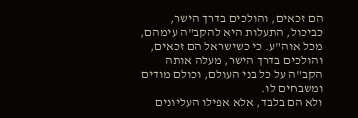הם זכאים, והולכים בדרך הישר, כביכול, התעלות היא להקב"ה עימהם, מכל אוה"ע. כי כשישראל הם זכאים, והולכים בדרך הישר, מעלה אותה הקב"ה על כל בני העולם, וכולם מודים ומשבחים לו.
ולא הם בלבד, אלא אפילו העליונים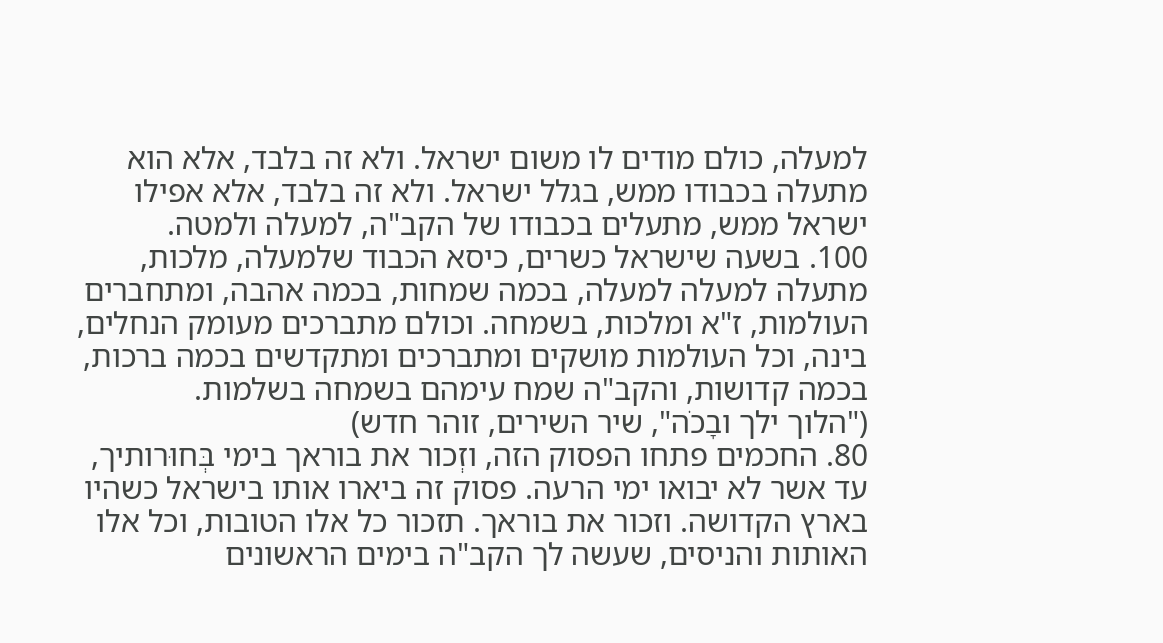למעלה, כולם מודים לו משום ישראל. ולא זה בלבד, אלא הוא מתעלה בכבודו ממש, בגלל ישראל. ולא זה בלבד, אלא אפילו ישראל ממש, מתעלים בכבודו של הקב"ה, למעלה ולמטה.
100. בשעה שישראל כשרים, כיסא הכבוד שלמעלה, מלכות, מתעלה למעלה למעלה, בכמה שמחות, בכמה אהבה, ומתחברים העולמות, ז"א ומלכות, בשמחה. וכולם מתברכים מעומק הנחלים, בינה, וכל העולמות מושקים ומתברכים ומתקדשים בכמה ברכות, בכמה קדושות, והקב"ה שמח עימהם בשמחה בשלמות.
("הלוך ילך ובָכׂה", שיר השירים, זוהר חדש)
80. החכמים פתחו הפסוק הזה, וזְכור את בוראך בימי בְּחוּרותיך, עד אשר לא יבואו ימי הרעה. פסוק זה ביארו אותו בישראל כשהיו בארץ הקדושה. וזכור את בוראך. תזכור כל אלו הטובות, וכל אלו האותות והניסים, שעשה לך הקב"ה בימים הראשונים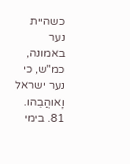כשהיית נער באמונה, כמ"ש, כי נער ישראל וָאוהֲבֵהו.
81. בימי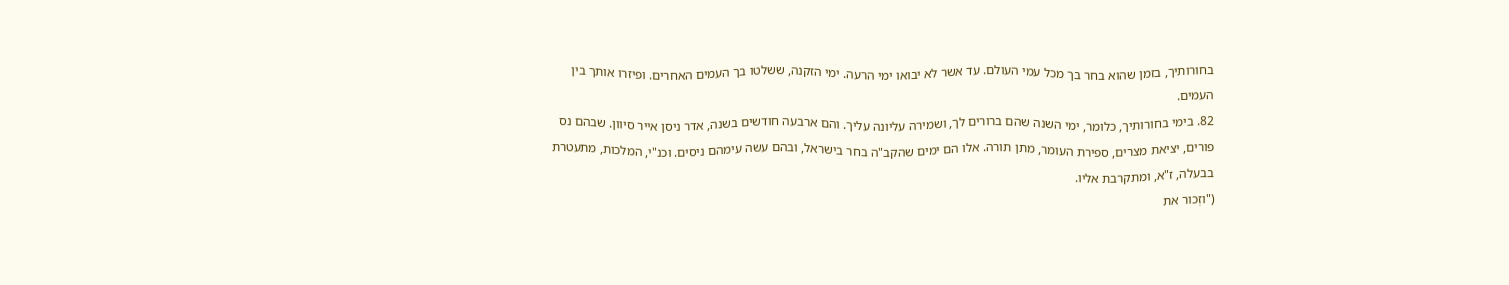בחורותיך, בזמן שהוא בחר בך מכל עמי העולם. עד אשר לא יבואו ימי הרעה. ימי הזקנה, ששלטו בך העמים האחרים. ופיזרו אותך בין העמים.
82. בימי בחורותיך, כלומר, ימי השנה שהם ברורים לך, ושמירה עליונה עליך. והם ארבעה חודשים בשנה, אדר ניסן אייר סיוון. שבהם נס פורים, יציאת מצרים, ספירת העומר, מתן תורה. אלו הם ימים שהקב"ה בחר בישראל, ובהם עשה עימהם ניסים. וכנ"י, המלכות, מתעטרת בבעלה, ז"א, ומתקרבת אליו.
("וזְכור את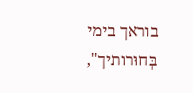בוראך בימי בְּחוּרותיך",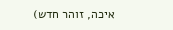איכה, זוהר חדש)